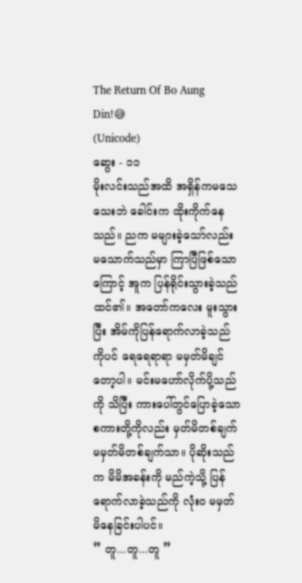The Return Of Bo Aung Din!😅
(Unicode)
ဆွေး - ၁၁
မိုးလင်းသည်အထိ အရှိန်ကမသေသေးဘဲ ခေါင်းက ထိုးကိုက်နေသည်။ ညက မများခဲ့သော်လည်း မသောက်သည်မှာ ကြာပြီဖြစ်သောကြောင့် အူက ပြန်ရိုင်းသွားခဲ့သည်ထင်၏။ အတော်ကလေး မူးသွားပြီး အိမ်ကိုပြန်ရောက်လာခဲ့သည်ကိုပင် ရေရေရာရာ မမှတ်မိချင်တော့ပါ။ မင်းမဟော်လိုက်ပို့သည်ကို သိပြီး ကားပေါ်တွင်ပြောခဲ့သော စကားတို့ကိုလည်း မှတ်မိတစ်ချက် မမှတ်မိတစ်ချက်သာ။ ပိုဆိုးသည်က မိမိအခန်းကို မည်ကဲ့သို့ ပြန်ရောက်လာခဲ့သည်ကို လုံးဝ မမှတ်မိနေခြင်းပါပင်။
” တူ...တူ...တူ ”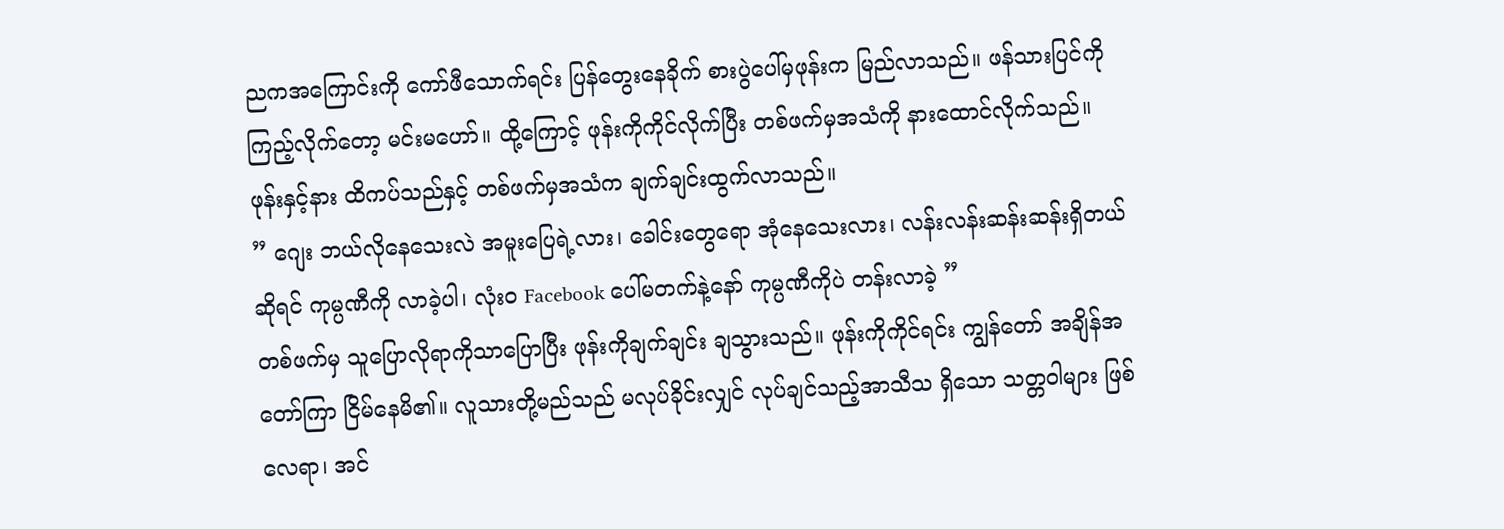ညကအကြောင်းကို ကော်ဖီသောက်ရင်း ပြန်တွေးနေခိုက် စားပွဲပေါ်မှဖုန်းက မြည်လာသည်။ ဖန်သားပြင်ကိုကြည့်လိုက်တော့ မင်းမဟော်။ ထို့ကြောင့် ဖုန်းကိုကိုင်လိုက်ပြီး တစ်ဖက်မှအသံကို နားထောင်လိုက်သည်။ ဖုန်းနှင့်နား ထိကပ်သည်နှင့် တစ်ဖက်မှအသံက ချက်ချင်းထွက်လာသည်။
” ဂျေး ဘယ်လိုနေသေးလဲ အမူးပြေရဲ့လား၊ ခေါင်းတွေရော အုံနေသေးလား၊ လန်းလန်းဆန်းဆန်းရှိတယ်ဆိုရင် ကုမ္ပဏီကို လာခဲ့ပါ၊ လုံးဝ Facebook ပေါ်မတက်နဲ့နော် ကုမ္ပဏီကိုပဲ တန်းလာခဲ့ ”
တစ်ဖက်မှ သူပြောလိုရာကိုသာပြောပြီး ဖုန်းကိုချက်ချင်း ချသွားသည်။ ဖုန်းကိုကိုင်ရင်း ကျွန်တော် အချိန်အတော်ကြာ ငြိမ်နေမိ၏။ လူသားတို့မည်သည် မလုပ်ခိုင်းလျှင် လုပ်ချင်သည့်အာသီသ ရှိသော သတ္တဝါများ ဖြစ်လေရာ၊ အင်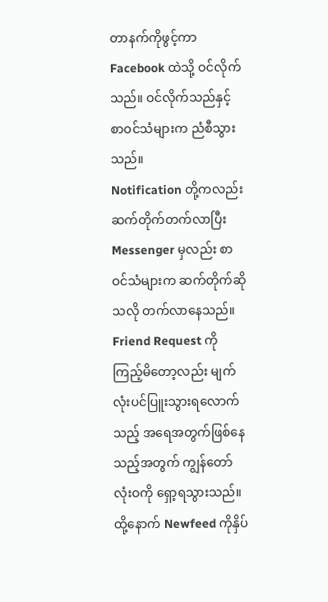တာနက်ကိုဖွင့်ကာ Facebook ထဲသို့ ဝင်လိုက်သည်။ ဝင်လိုက်သည်နှင့် စာဝင်သံများက ညံစီသွားသည်။
Notification တို့ကလည်း ဆက်တိုက်တက်လာပြီး Messenger မှလည်း စာဝင်သံများက ဆက်တိုက်ဆိုသလို တက်လာနေသည်။ Friend Request ကိုကြည့်မိတော့လည်း မျက်လုံးပင်ပြူးသွားရလောက်သည့် အရေအတွက်ဖြစ်နေသည့်အတွက် ကျွန်တော်လုံးဝကို ရှော့ရသွားသည်။ ထို့နောက် Newfeed ကိုနှိပ်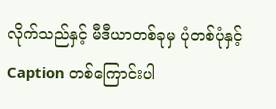လိုက်သည်နှင့် မီဒီယာတစ်ခုမှ ပုံတစ်ပုံနှင့် Caption တစ်ကြောင်းပါ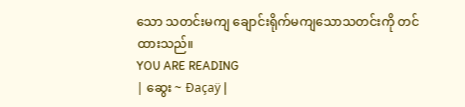သော သတင်းမကျ ချောင်းရိုက်မကျသောသတင်းကို တင်ထားသည်။
YOU ARE READING
| ဆွေး ~ Đaçaÿ |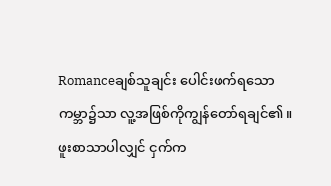Romanceချစ်သူချင်း ပေါင်းဖက်ရသောကမ္ဘာ၌သာ လူ့အဖြစ်ကိုကျွန်တော်ရချင်၏။ ဖူးစာသာပါလျှင် ငှက်က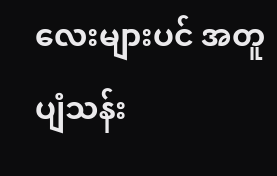လေးများပင် အတူပျံသန်း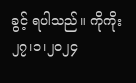ခွင့် ရပါသည်။ ကိုကိုး ၂၇၊၁၊၂၀၂၄